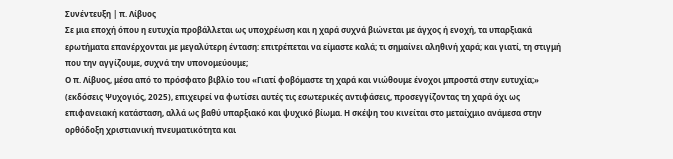Συνέντευξη | π. Λίβυος
Σε μια εποχή όπου η ευτυχία προβάλλεται ως υποχρέωση και η χαρά συχνά βιώνεται με άγχος ή ενοχή, τα υπαρξιακά ερωτήματα επανέρχονται με μεγαλύτερη ένταση: επιτρέπεται να είμαστε καλά; τι σημαίνει αληθινή χαρά; και γιατί, τη στιγμή που την αγγίζουμε, συχνά την υπονομεύουμε;
Ο π. Λίβυος, μέσα από το πρόσφατο βιβλίο του «Γιατί φοβόμαστε τη χαρά και νιώθουμε ένοχοι μπροστά στην ευτυχία;» (εκδόσεις Ψυχογιός, 2025), επιχειρεί να φωτίσει αυτές τις εσωτερικές αντιφάσεις, προσεγγίζοντας τη χαρά όχι ως επιφανειακή κατάσταση, αλλά ως βαθύ υπαρξιακό και ψυχικό βίωμα. Η σκέψη του κινείται στο μεταίχμιο ανάμεσα στην ορθόδοξη χριστιανική πνευματικότητα και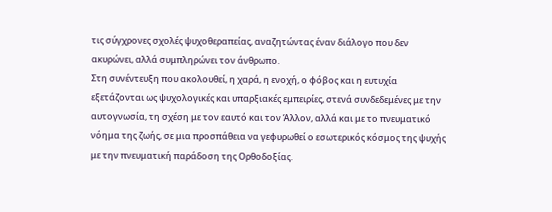τις σύγχρονες σχολές ψυχοθεραπείας, αναζητώντας έναν διάλογο που δεν ακυρώνει, αλλά συμπληρώνει τον άνθρωπο.
Στη συνέντευξη που ακολουθεί, η χαρά, η ενοχή, ο φόβος και η ευτυχία εξετάζονται ως ψυχολογικές και υπαρξιακές εμπειρίες, στενά συνδεδεμένες με την αυτογνωσία, τη σχέση με τον εαυτό και τον Άλλον, αλλά και με το πνευματικό νόημα της ζωής, σε μια προσπάθεια να γεφυρωθεί ο εσωτερικός κόσμος της ψυχής με την πνευματική παράδοση της Ορθοδοξίας.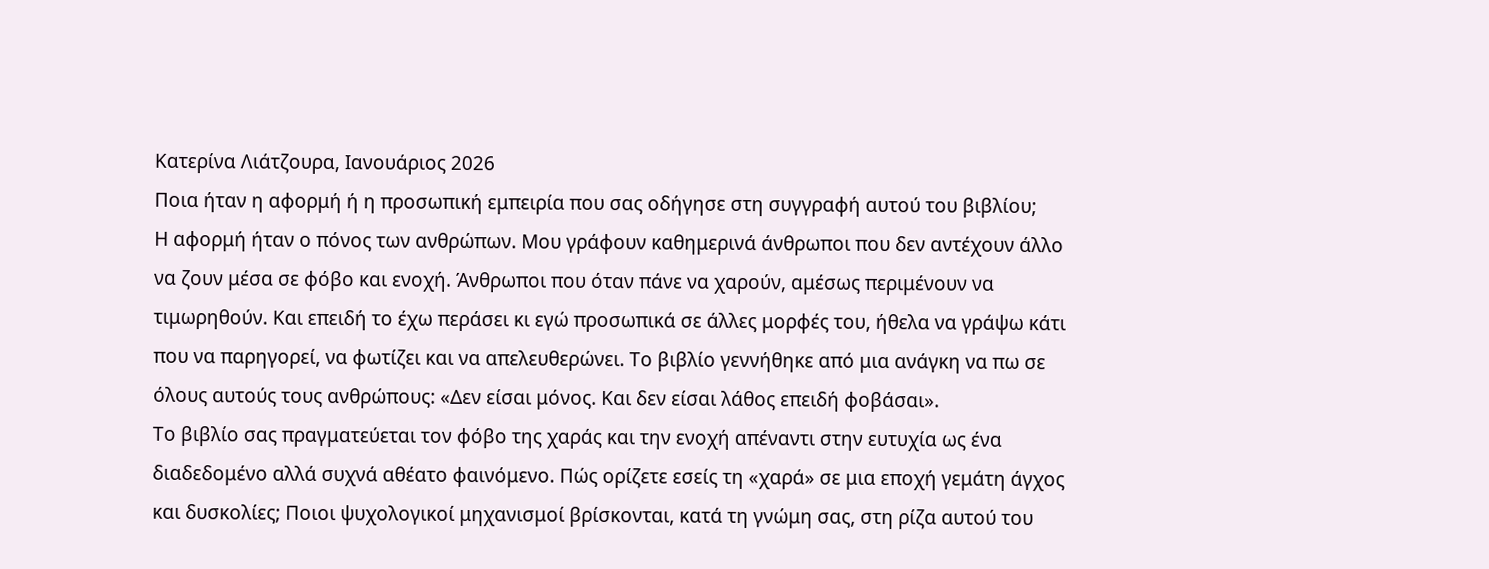Κατερίνα Λιάτζουρα, Ιανουάριος 2026
Ποια ήταν η αφορμή ή η προσωπική εμπειρία που σας οδήγησε στη συγγραφή αυτού του βιβλίου;
Η αφορμή ήταν ο πόνος των ανθρώπων. Μου γράφουν καθημερινά άνθρωποι που δεν αντέχουν άλλο να ζουν μέσα σε φόβο και ενοχή. Άνθρωποι που όταν πάνε να χαρούν, αμέσως περιμένουν να τιμωρηθούν. Και επειδή το έχω περάσει κι εγώ προσωπικά σε άλλες μορφές του, ήθελα να γράψω κάτι που να παρηγορεί, να φωτίζει και να απελευθερώνει. Το βιβλίο γεννήθηκε από μια ανάγκη να πω σε όλους αυτούς τους ανθρώπους: «Δεν είσαι μόνος. Και δεν είσαι λάθος επειδή φοβάσαι».
Το βιβλίο σας πραγματεύεται τον φόβο της χαράς και την ενοχή απέναντι στην ευτυχία ως ένα διαδεδομένο αλλά συχνά αθέατο φαινόμενο. Πώς ορίζετε εσείς τη «χαρά» σε μια εποχή γεμάτη άγχος και δυσκολίες; Ποιοι ψυχολογικοί μηχανισμοί βρίσκονται, κατά τη γνώμη σας, στη ρίζα αυτού του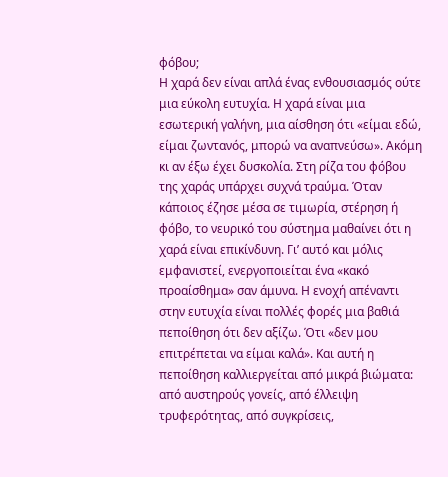φόβου;
Η χαρά δεν είναι απλά ένας ενθουσιασμός ούτε μια εύκολη ευτυχία. Η χαρά είναι μια εσωτερική γαλήνη, μια αίσθηση ότι «είμαι εδώ, είμαι ζωντανός, μπορώ να αναπνεύσω». Ακόμη κι αν έξω έχει δυσκολία. Στη ρίζα του φόβου της χαράς υπάρχει συχνά τραύμα. Όταν κάποιος έζησε μέσα σε τιμωρία, στέρηση ή φόβο, το νευρικό του σύστημα μαθαίνει ότι η χαρά είναι επικίνδυνη. Γι’ αυτό και μόλις εμφανιστεί, ενεργοποιείται ένα «κακό προαίσθημα» σαν άμυνα. Η ενοχή απέναντι στην ευτυχία είναι πολλές φορές μια βαθιά πεποίθηση ότι δεν αξίζω. Ότι «δεν μου επιτρέπεται να είμαι καλά». Και αυτή η πεποίθηση καλλιεργείται από μικρά βιώματα: από αυστηρούς γονείς, από έλλειψη τρυφερότητας, από συγκρίσεις,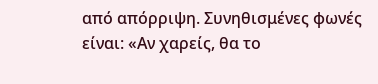από απόρριψη. Συνηθισμένες φωνές είναι: «Αν χαρείς, θα το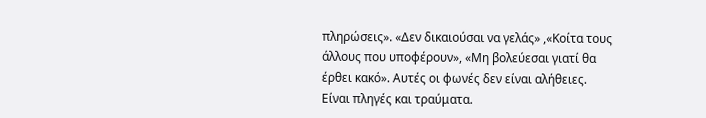πληρώσεις». «Δεν δικαιούσαι να γελάς» ,«Κοίτα τους άλλους που υποφέρουν», «Μη βολεύεσαι γιατί θα έρθει κακό». Αυτές οι φωνές δεν είναι αλήθειες. Είναι πληγές και τραύματα.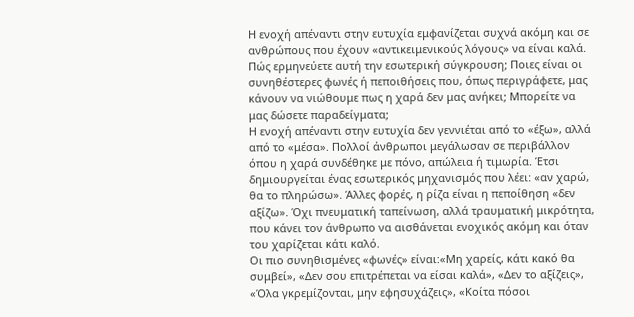Η ενοχή απέναντι στην ευτυχία εμφανίζεται συχνά ακόμη και σε ανθρώπους που έχουν «αντικειμενικούς λόγους» να είναι καλά. Πώς ερμηνεύετε αυτή την εσωτερική σύγκρουση; Ποιες είναι οι συνηθέστερες φωνές ή πεποιθήσεις που, όπως περιγράφετε, μας κάνουν να νιώθουμε πως η χαρά δεν μας ανήκει; Μπορείτε να μας δώσετε παραδείγματα;
Η ενοχή απέναντι στην ευτυχία δεν γεννιέται από το «έξω», αλλά από το «μέσα». Πολλοί άνθρωποι μεγάλωσαν σε περιβάλλον όπου η χαρά συνδέθηκε με πόνο, απώλεια ή τιμωρία. Έτσι δημιουργείται ένας εσωτερικός μηχανισμός που λέει: «αν χαρώ, θα το πληρώσω». Άλλες φορές, η ρίζα είναι η πεποίθηση «δεν αξίζω». Όχι πνευματική ταπείνωση, αλλά τραυματική μικρότητα, που κάνει τον άνθρωπο να αισθάνεται ενοχικός ακόμη και όταν του χαρίζεται κάτι καλό.
Οι πιο συνηθισμένες «φωνές» είναι:«Μη χαρείς, κάτι κακό θα συμβεί», «Δεν σου επιτρέπεται να είσαι καλά», «Δεν το αξίζεις», «Όλα γκρεμίζονται, μην εφησυχάζεις», «Κοίτα πόσοι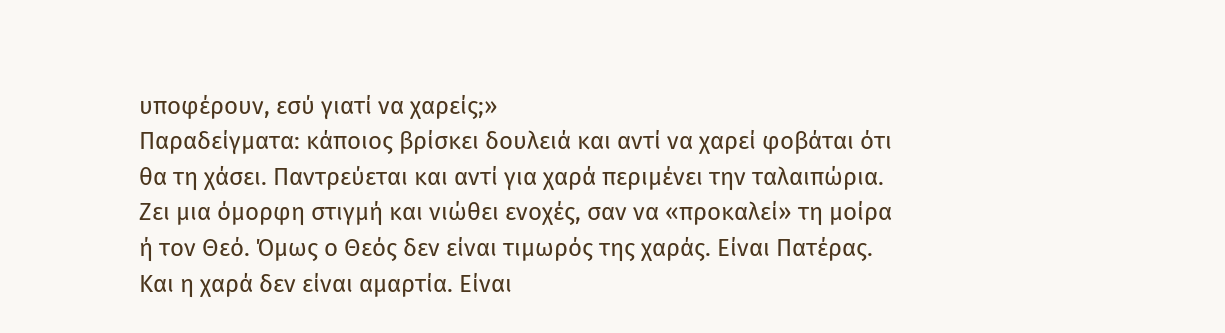υποφέρουν, εσύ γιατί να χαρείς;»
Παραδείγματα: κάποιος βρίσκει δουλειά και αντί να χαρεί φοβάται ότι θα τη χάσει. Παντρεύεται και αντί για χαρά περιμένει την ταλαιπώρια. Ζει μια όμορφη στιγμή και νιώθει ενοχές, σαν να «προκαλεί» τη μοίρα ή τον Θεό. Όμως ο Θεός δεν είναι τιμωρός της χαράς. Είναι Πατέρας. Και η χαρά δεν είναι αμαρτία. Είναι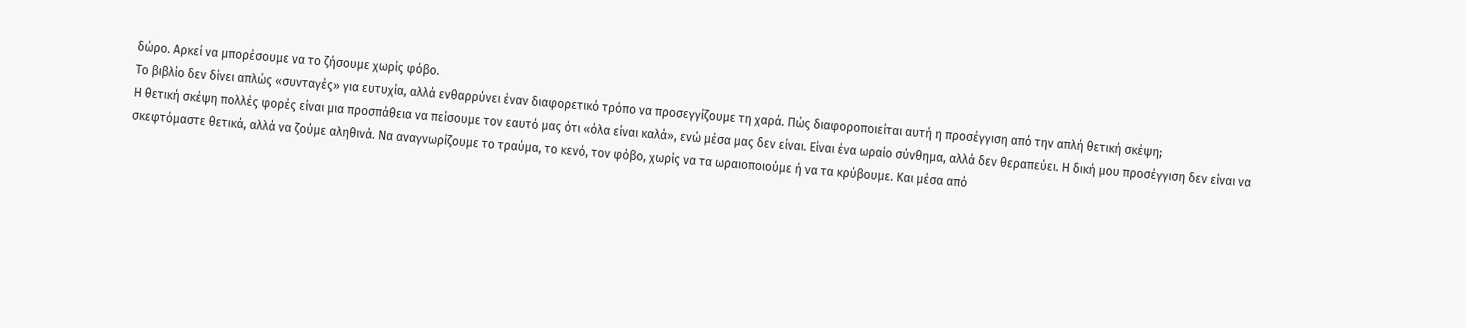δώρο. Αρκεί να μπορέσουμε να το ζήσουμε χωρίς φόβο.
Το βιβλίο δεν δίνει απλώς «συνταγές» για ευτυχία, αλλά ενθαρρύνει έναν διαφορετικό τρόπο να προσεγγίζουμε τη χαρά. Πώς διαφοροποιείται αυτή η προσέγγιση από την απλή θετική σκέψη;
Η θετική σκέψη πολλές φορές είναι μια προσπάθεια να πείσουμε τον εαυτό μας ότι «όλα είναι καλά», ενώ μέσα μας δεν είναι. Είναι ένα ωραίο σύνθημα, αλλά δεν θεραπεύει. Η δική μου προσέγγιση δεν είναι να σκεφτόμαστε θετικά, αλλά να ζούμε αληθινά. Να αναγνωρίζουμε το τραύμα, το κενό, τον φόβο, χωρίς να τα ωραιοποιούμε ή να τα κρύβουμε. Και μέσα από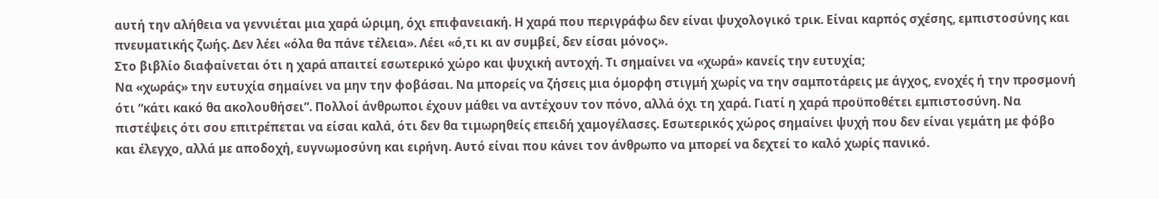αυτή την αλήθεια να γεννιέται μια χαρά ώριμη, όχι επιφανειακή. Η χαρά που περιγράφω δεν είναι ψυχολογικό τρικ. Είναι καρπός σχέσης, εμπιστοσύνης και πνευματικής ζωής. Δεν λέει «όλα θα πάνε τέλεια». Λέει «ό,τι κι αν συμβεί, δεν είσαι μόνος».
Στο βιβλίο διαφαίνεται ότι η χαρά απαιτεί εσωτερικό χώρο και ψυχική αντοχή. Τι σημαίνει να «χωρά» κανείς την ευτυχία;
Να «χωράς» την ευτυχία σημαίνει να μην την φοβάσαι. Να μπορείς να ζήσεις μια όμορφη στιγμή χωρίς να την σαμποτάρεις με άγχος, ενοχές ή την προσμονή ότι “κάτι κακό θα ακολουθήσει”. Πολλοί άνθρωποι έχουν μάθει να αντέχουν τον πόνο, αλλά όχι τη χαρά. Γιατί η χαρά προϋποθέτει εμπιστοσύνη. Να πιστέψεις ότι σου επιτρέπεται να είσαι καλά, ότι δεν θα τιμωρηθείς επειδή χαμογέλασες. Εσωτερικός χώρος σημαίνει ψυχή που δεν είναι γεμάτη με φόβο και έλεγχο, αλλά με αποδοχή, ευγνωμοσύνη και ειρήνη. Αυτό είναι που κάνει τον άνθρωπο να μπορεί να δεχτεί το καλό χωρίς πανικό.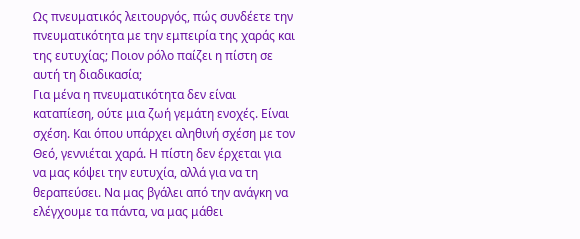Ως πνευματικός λειτουργός, πώς συνδέετε την πνευματικότητα με την εμπειρία της χαράς και της ευτυχίας; Ποιον ρόλο παίζει η πίστη σε αυτή τη διαδικασία;
Για μένα η πνευματικότητα δεν είναι καταπίεση, ούτε μια ζωή γεμάτη ενοχές. Είναι σχέση. Και όπου υπάρχει αληθινή σχέση με τον Θεό, γεννιέται χαρά. Η πίστη δεν έρχεται για να μας κόψει την ευτυχία, αλλά για να τη θεραπεύσει. Να μας βγάλει από την ανάγκη να ελέγχουμε τα πάντα, να μας μάθει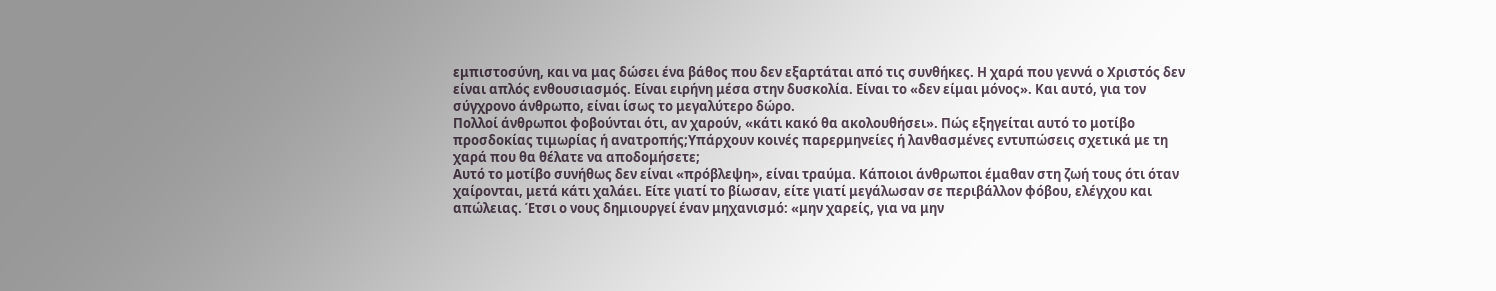εμπιστοσύνη, και να μας δώσει ένα βάθος που δεν εξαρτάται από τις συνθήκες. Η χαρά που γεννά ο Χριστός δεν είναι απλός ενθουσιασμός. Είναι ειρήνη μέσα στην δυσκολία. Είναι το «δεν είμαι μόνος». Και αυτό, για τον σύγχρονο άνθρωπο, είναι ίσως το μεγαλύτερο δώρο.
Πολλοί άνθρωποι φοβούνται ότι, αν χαρούν, «κάτι κακό θα ακολουθήσει». Πώς εξηγείται αυτό το μοτίβο προσδοκίας τιμωρίας ή ανατροπής;Υπάρχουν κοινές παρερμηνείες ή λανθασμένες εντυπώσεις σχετικά με τη χαρά που θα θέλατε να αποδομήσετε;
Αυτό το μοτίβο συνήθως δεν είναι «πρόβλεψη», είναι τραύμα. Κάποιοι άνθρωποι έμαθαν στη ζωή τους ότι όταν χαίρονται, μετά κάτι χαλάει. Είτε γιατί το βίωσαν, είτε γιατί μεγάλωσαν σε περιβάλλον φόβου, ελέγχου και απώλειας. Έτσι ο νους δημιουργεί έναν μηχανισμό: «μην χαρείς, για να μην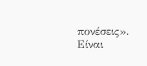πονέσεις». Είναι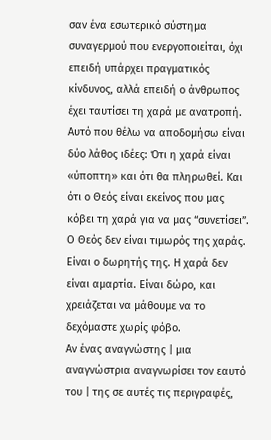σαν ένα εσωτερικό σύστημα συναγερμού που ενεργοποιείται, όχι επειδή υπάρχει πραγματικός κίνδυνος, αλλά επειδή ο άνθρωπος έχει ταυτίσει τη χαρά με ανατροπή. Αυτό που θέλω να αποδομήσω είναι δύο λάθος ιδέες: Ότι η χαρά είναι «ύποπτη» και ότι θα πληρωθεί. Και ότι ο Θεός είναι εκείνος που μας κόβει τη χαρά για να μας “συνετίσει”. Ο Θεός δεν είναι τιμωρός της χαράς. Είναι ο δωρητής της. Η χαρά δεν είναι αμαρτία. Είναι δώρο, και χρειάζεται να μάθουμε να το δεχόμαστε χωρίς φόβο.
Αν ένας αναγνώστης | μια αναγνώστρια αναγνωρίσει τον εαυτό του | της σε αυτές τις περιγραφές,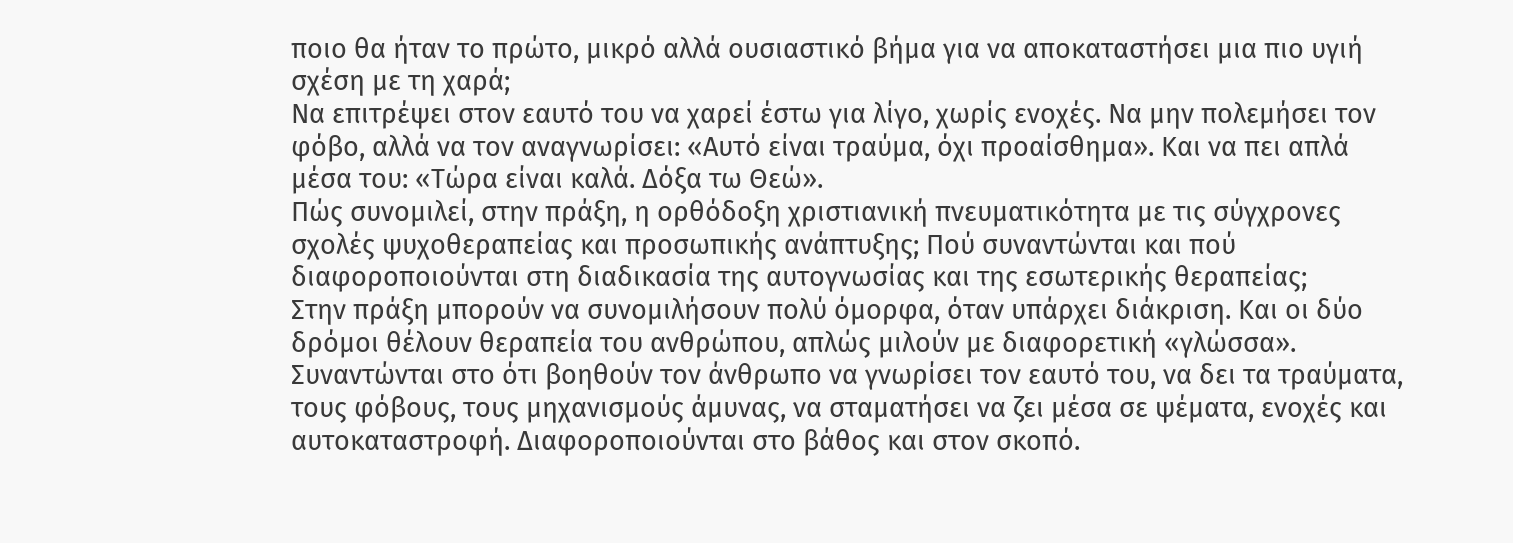ποιο θα ήταν το πρώτο, μικρό αλλά ουσιαστικό βήμα για να αποκαταστήσει μια πιο υγιή σχέση με τη χαρά;
Να επιτρέψει στον εαυτό του να χαρεί έστω για λίγο, χωρίς ενοχές. Να μην πολεμήσει τον φόβο, αλλά να τον αναγνωρίσει: «Αυτό είναι τραύμα, όχι προαίσθημα». Και να πει απλά μέσα του: «Τώρα είναι καλά. Δόξα τω Θεώ».
Πώς συνομιλεί, στην πράξη, η ορθόδοξη χριστιανική πνευματικότητα με τις σύγχρονες σχολές ψυχοθεραπείας και προσωπικής ανάπτυξης; Πού συναντώνται και πού διαφοροποιούνται στη διαδικασία της αυτογνωσίας και της εσωτερικής θεραπείας;
Στην πράξη μπορούν να συνομιλήσουν πολύ όμορφα, όταν υπάρχει διάκριση. Και οι δύο δρόμοι θέλουν θεραπεία του ανθρώπου, απλώς μιλούν με διαφορετική «γλώσσα». Συναντώνται στο ότι βοηθούν τον άνθρωπο να γνωρίσει τον εαυτό του, να δει τα τραύματα, τους φόβους, τους μηχανισμούς άμυνας, να σταματήσει να ζει μέσα σε ψέματα, ενοχές και αυτοκαταστροφή. Διαφοροποιούνται στο βάθος και στον σκοπό.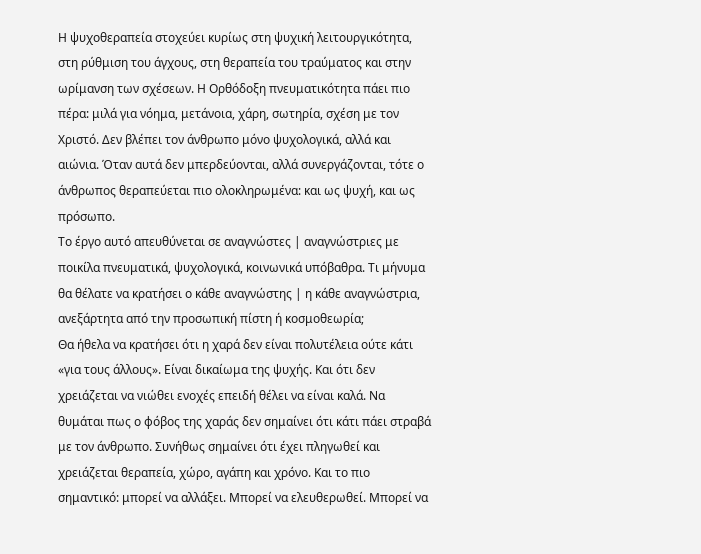Η ψυχοθεραπεία στοχεύει κυρίως στη ψυχική λειτουργικότητα, στη ρύθμιση του άγχους, στη θεραπεία του τραύματος και στην ωρίμανση των σχέσεων. Η Ορθόδοξη πνευματικότητα πάει πιο πέρα: μιλά για νόημα, μετάνοια, χάρη, σωτηρία, σχέση με τον Χριστό. Δεν βλέπει τον άνθρωπο μόνο ψυχολογικά, αλλά και αιώνια. Όταν αυτά δεν μπερδεύονται, αλλά συνεργάζονται, τότε ο άνθρωπος θεραπεύεται πιο ολοκληρωμένα: και ως ψυχή, και ως πρόσωπο.
Το έργο αυτό απευθύνεται σε αναγνώστες | αναγνώστριες με ποικίλα πνευματικά, ψυχολογικά, κοινωνικά υπόβαθρα. Τι μήνυμα θα θέλατε να κρατήσει ο κάθε αναγνώστης | η κάθε αναγνώστρια, ανεξάρτητα από την προσωπική πίστη ή κοσμοθεωρία;
Θα ήθελα να κρατήσει ότι η χαρά δεν είναι πολυτέλεια ούτε κάτι «για τους άλλους». Είναι δικαίωμα της ψυχής. Και ότι δεν χρειάζεται να νιώθει ενοχές επειδή θέλει να είναι καλά. Να θυμάται πως ο φόβος της χαράς δεν σημαίνει ότι κάτι πάει στραβά με τον άνθρωπο. Συνήθως σημαίνει ότι έχει πληγωθεί και χρειάζεται θεραπεία, χώρο, αγάπη και χρόνο. Και το πιο σημαντικό: μπορεί να αλλάξει. Μπορεί να ελευθερωθεί. Μπορεί να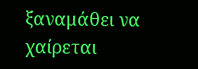ξαναμάθει να χαίρεται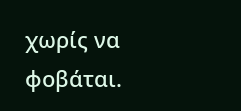χωρίς να φοβάται.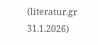(literatur.gr 31.1.2026)